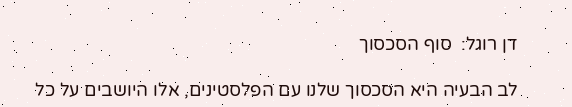דן רוגל:  סוף הסכסוך

לב הבעיה היא הסכסוך שלנו עם הפלסטינים, אלו היושבים על כל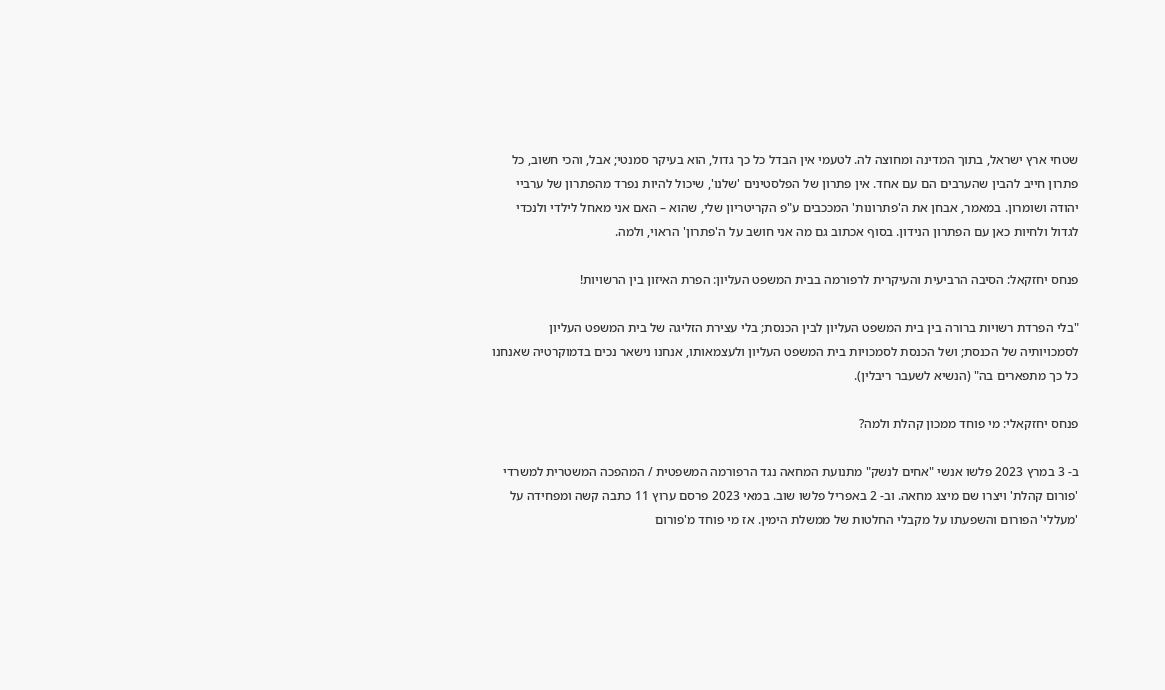שטחי ארץ ישראל, בתוך המדינה ומחוצה לה. לטעמי אין הבדל כל כך גדול, הוא בעיקר סמנטי; אבל, והכי חשוב, כל פתרון חייב להבין שהערבים הם עם אחד. אין פתרון של הפלסטינים 'שלנו', שיכול להיות נפרד מהפתרון של ערביי יהודה ושומרון. במאמר, אבחן את ה'פתרונות' המככבים ע"פ הקריטריון שלי, שהוא – האם אני מאחל לילדי ולנכדי לגדול ולחיות כאן עם הפתרון הנידון. בסוף אכתוב גם מה אני חושב על ה'פתרון' הראוי, ולמה.

פנחס יחזקאל: הסיבה הרביעית והעיקרית לרפורמה בבית המשפט העליון: הפרת האיזון בין הרשויות!

"בלי הפרדת רשויות ברורה בין בית המשפט העליון לבין הכנסת; בלי עצירת הזליגה של בית המשפט העליון לסמכויותיה של הכנסת; ושל הכנסת לסמכויות בית המשפט העליון ולעצמאותו, אנחנו נישאר נכים בדמוקרטיה שאנחנו כל כך מתפארים בה" (הנשיא לשעבר ריבלין).

פנחס יחזקאלי: מי פוחד ממכון קהלת ולמה?

ב- 3 במרץ 2023 פלשו אנשי "אחים לנשק" מתנועת המחאה נגד הרפורמה המשפטית / המהפכה המשטרית למשרדי 'פורום קהלת' ויצרו שם מיצג מחאה. וב- 2 באפריל פלשו שוב. במאי 2023 פרסם ערוץ 11 כתבה קשה ומפחידה על 'מעללי' הפורום והשפעתו על מקבלי החלטות של ממשלת הימין. אז מי פוחד מ'פורום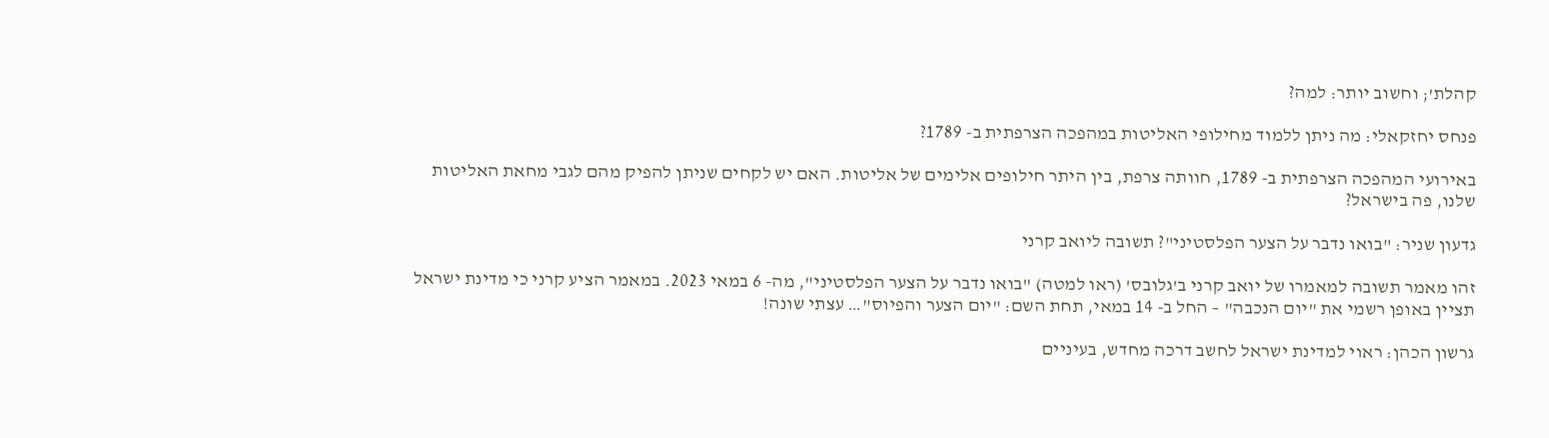קהלת'; וחשוב יותר: למה?

פנחס יחזקאלי: מה ניתן ללמוד מחילופי האליטות במהפכה הצרפתית ב- 1789?

באירועי המהפכה הצרפתית ב- 1789, חוותה צרפת, בין היתר חילופים אלימים של אליטות. האם יש לקחים שניתן להפיק מהם לגבי מחאת האליטות שלנו, פה בישראל?

גדעון שניר: "בואו נדבר על הצער הפלסטיני"? תשובה ליואב קרני

זהו מאמר תשובה למאמרו של יואב קרני ב'גלובס' (ראו למטה) "בואו נדבר על הצער הפלסטיני", מה- 6 במאי 2023. במאמר הציע קרני כי מדינת ישראל תציין באופן רשמי את "יום הנכבה" – החל ב- 14 במאי, תחת השם: "יום הצער והפיוס"… עצתי שונה!

גרשון הכהן: ראוי למדינת ישראל לחשב דרכה מחדש, בעיניים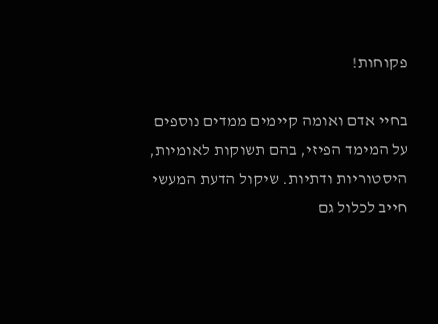פקוחות!

בחיי אדם ואומה קיימים ממדים נוספים על המימד הפיזי, בהם תשוקות לאומיות, היסטוריות ודתיות. שיקול הדעת המעשי חייב לכלול גם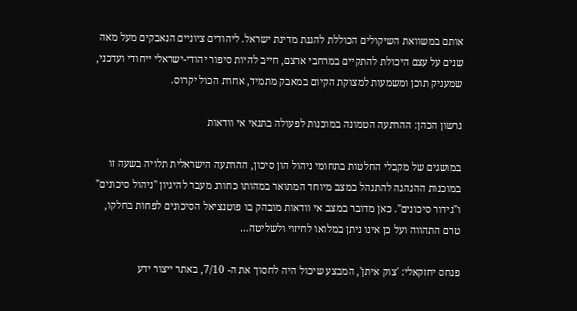אותם במשוואת השיקולים הכוללת להגנת מדינת ישראל. ליהודים ציוניים הנאבקים מעל מאה שנים על עצם היכולת להתקיים במרחבי ארצם, חייב להיות סיפור יהודי-ישראלי ייחודי ועדכני, שמעניק תוכן ומשמעות למצוקת הקיום במאבק מתמיד, אחרת הכול יקרוס.

גרשון הכהן: ההרתעה הטמונה במוכנות לפעולה בתנאי אי וודאות

במושגים של מקבלי החלטות בתחומי ניהול הון סיכון, ההרתעה הישראלית תלויה בשעה זו במוכנות ההנהגה להתנהל במצב מיוחד המתואר במהותו כחורג מעבר להיגיון "ניהול סיכונים" ו"גידור סיכונים". כאן מדובר במצב אי וודאות מובהק בו פוטנציאל הסיכונים לפחות בחלקו, טרם התהווה ועל כן אינו ניתן במלואו לחיזוי ולשליטה…

פנחס יחזקאלי: 'צוק איתן', המבצע שיכול היה לחסוך את ה- 7/10, באתר ייצור ידע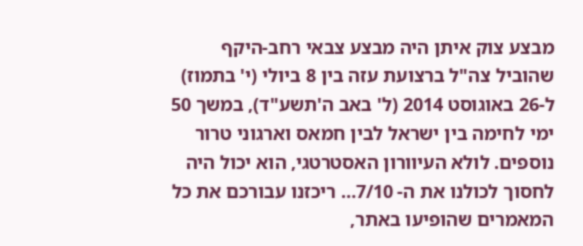מבצע צוק איתן היה מבצע צבאי רחב-היקף שהוביל צה"ל ברצועת עזה בין 8 ביולי (י' בתמוז) ל-26 באוגוסט 2014 (ל' באב ה'תשע"ד), במשך 50 ימי לחימה בין ישראל לבין חמאס וארגוני טרור נוספים. לולא העיוורון האסטרטגי, הוא יכול היה לחסוך לכולנו את ה- 7/10… ריכזנו עבורכם את כל המאמרים שהופיעו באתר,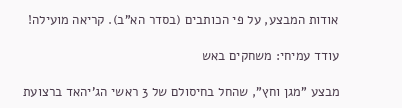אודות המבצע, על פי הכותבים (בסדר הא"ב). קריאה מועילה!

עודד עמיחי: משחקים באש

מבצע "מגן וחץ", שהחל בחיסולם של 3 ראשי הג'יהאד ברצועת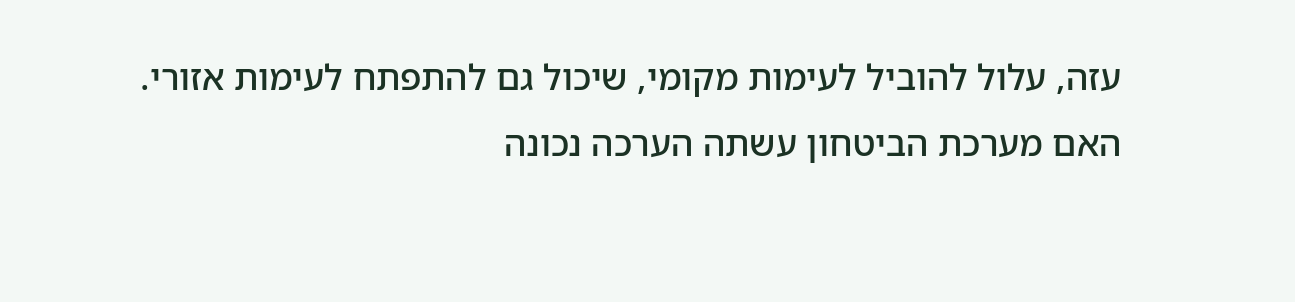עזה, עלול להוביל לעימות מקומי, שיכול גם להתפתח לעימות אזורי. האם מערכת הביטחון עשתה הערכה נכונה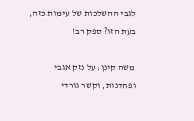לגבי ההשלכות של עימות כזה, בעת הזו? ספק רב!

משה קינן: על נזק אגבי ופחדנות, וקשר גורדי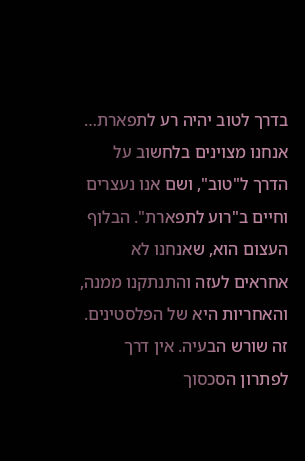בדרך לטוב יהיה רע לתפארת… אנחנו מצוינים בלחשוב על הדרך ל"טוב", ושם אנו נעצרים וחיים ב"רוע לתפארת". הבלוף העצום הוא, שאנחנו לא אחראים לעזה והתנתקנו ממנה, והאחריות היא של הפלסטינים. זה שורש הבעיה. אין דרך לפתרון הסכסוך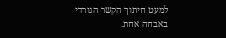למעט חיתוך הקשר הגורדי באבחה אחת.